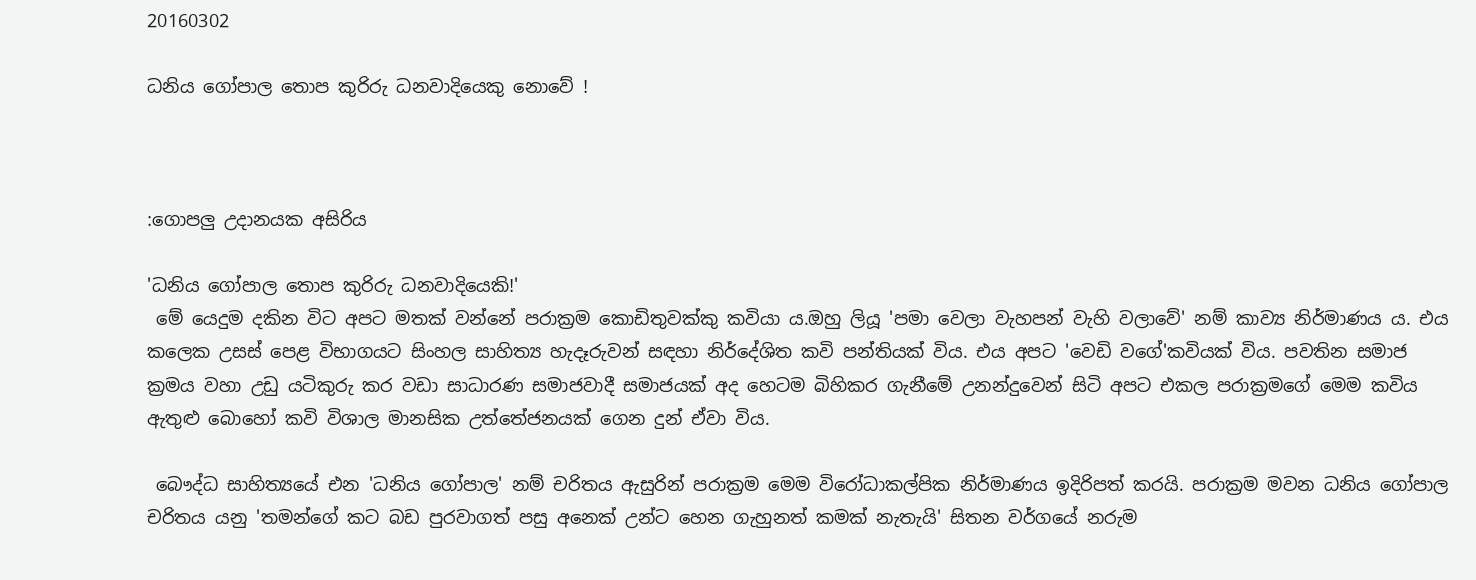20160302

ධනිය ගෝපාල තොප කුරිරු ධනවාදියෙකු නොවේ !



:ගොපලු උදානයක අසිරිය

'ධනිය ගෝපාල තොප කුරිරු ධනවාදියෙකි!'
 මේ යෙදුම දකින විට අපට මතක් වන්නේ පරාක්‍රම කොඩිතුවක්කු කවියා ය.ඔහු ලියූ 'පමා වෙලා වැහපන් වැහි වලාවේ' නම් කාව්‍ය නිර්මාණය ය. එය කලෙක උසස් පෙළ විභාගයට සිංහල සාහිත්‍ය හැදෑරුවන් සඳහා නිර්දේශිත කවි පන්තියක් විය. එය අපට 'වෙඩි වගේ'කවියක් විය. පවතින සමාජ ක්‍රමය වහා උඩු යටිකුරු කර වඩා සාධාරණ සමාජවාදී සමාජයක් අද හෙටම බිහිකර ගැනීමේ උනන්දුවෙන් සිටි අපට එකල පරාක්‍රමගේ මෙම කවිය ඇතුළු බොහෝ කවි විශාල මානසික උත්තේජනයක් ගෙන දුන් ඒවා විය.

 බෞද්ධ සාහිත්‍යයේ එන 'ධනිය ගෝපාල' නම් චරිතය ඇසුරින් පරාක්‍රම මෙම විරෝධාකල්පික නිර්මාණය ඉදිරිපත් කරයි. පරාක්‍රම මවන ධනිය ගෝපාල චරිතය යනු 'තමන්ගේ කට බඩ පුරවාගත් පසු අනෙක් උන්ට හෙන ගැහුනත් කමක් නැතැයි' සිතන වර්ගයේ නරුම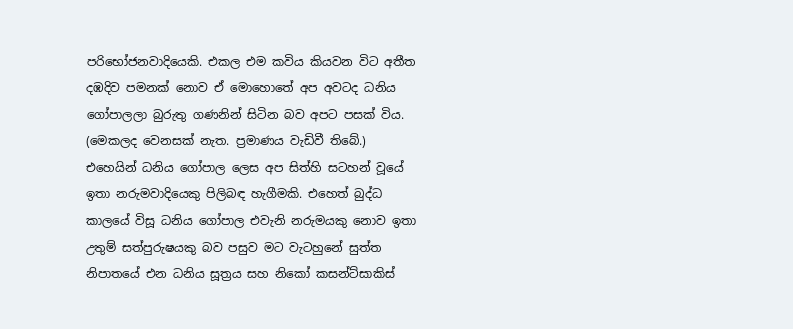පරිභෝජනවාදියෙකි. එකල එම කවිය කියවන විට අතීත දඹදිව පමනක් නොව ඒ මොහොතේ අප අවටද ධනිය ගෝපාලලා බුරුතු ගණනින් සිටින බව අපට පසක් විය. (මෙකලද වෙනසක් නැත. ප්‍රමාණය වැඩිවී තිබේ.) එහෙයින් ධනිය ගෝපාල ලෙස අප සිත්හි සටහන් වූයේ ඉතා නරුමවාදියෙකු පිලිබඳ හැගීමකි. එහෙත් බුද්ධ කාලයේ විසූ ධනිය ගෝපාල එවැනි නරුමයකු නොව ඉතා උතුම් සත්පුරුෂයකු බව පසුව මට වැටහුනේ සුත්ත නිපාතයේ එන ධනිය සූත්‍රය සහ නිකෝ කසන්ට්සාකිස්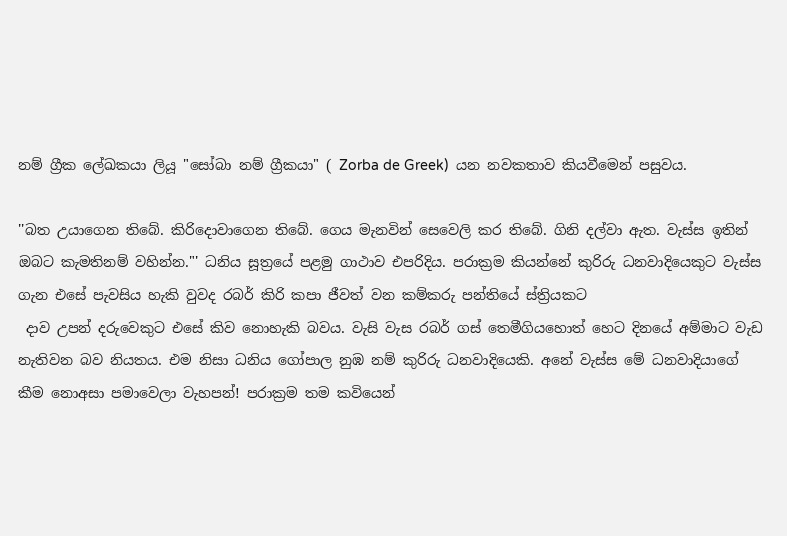නම් ග්‍රීක ලේඛකයා ලියූ "සෝබා නම් ග්‍රීකයා" ( Zorba de Greek)  යන නවකතාව කියවීමෙන් පසුවය.

''බත උයාගෙන තිබේ. කිරිදොවාගෙන තිබේ. ගෙය මැනවින් සෙවෙලි කර තිබේ. ගිනි දල්වා ඇත. වැස්ස ඉතින් ඔබට කැමතිනම් වහින්න."' ධනිය සූත්‍රයේ පළමු ගාථාව එපරිදිය. පරාක්‍රම කියන්නේ කුරිරු ධනවාදියෙකුට වැස්ස ගැන එසේ පැවසිය හැකි වුවද රබර් කිරි කපා ජීවත් වන කම්කරු පන්තියේ ස්ත්‍රියකට
 දාව උපන් දරුවෙකුට එසේ කිව නොහැකි බවය. වැසි වැස රබර් ගස් තෙමීගියහොත් හෙට දිනයේ අම්මාට වැඩ නැතිවන බව නියතය. එම නිසා ධනිය ගෝපාල නුඹ නම් කුරිරු ධනවාදියෙකි. අනේ වැස්ස මේ ධනවාදියාගේ කීම නොඅසා පමාවෙලා වැහපන්! පරාක්‍රම තම කවියෙන්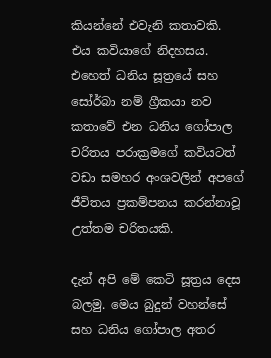කියන්නේ එවැනි කතාවකි. එය කවියාගේ නිදහසය. එහෙත් ධනිය සූත්‍රයේ සහ සෝර්බා නම් ග්‍රීකයා නව කතාවේ එන ධනිය ගෝපාල චරිතය පරාක්‍රමගේ කවියටත් වඩා සමහර අංශවලින් අපගේ ජීවිතය ප්‍රකම්පනය කරන්නාවූ උත්තම චරිතයකි.

දැන් අපි මේ කෙටි සූත්‍රය දෙස බලමු. මෙය බුදුන් වහන්සේ සහ ධනිය ගෝපාල අතර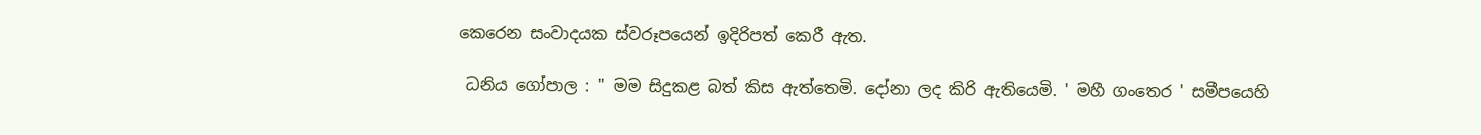කෙරෙන සංවාදයක ස්වරූපයෙන් ඉදිරිපත් කෙරී ඇත.

 ධනිය ගෝපාල : '' මම සිදුකළ බත් කිස ඇත්තෙමි. දෝනා ලද කිරි ඇතියෙමි. ' මහී ගංතෙර ' සමීපයෙහි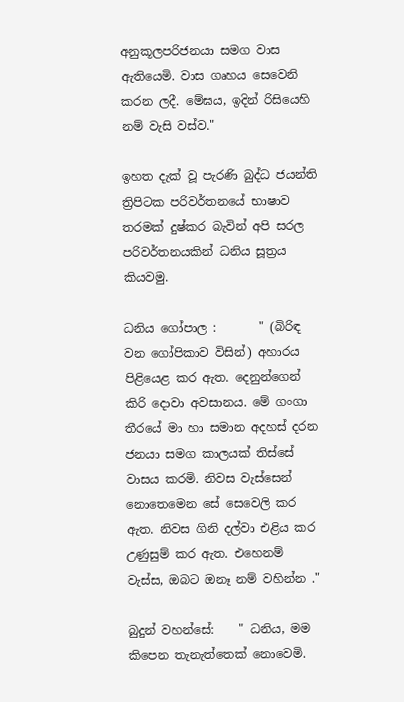අනුකූලපරිජනයා සමග වාස ඇතියෙමි. වාස ගෘහය සෙවෙනි කරන ලදී. මේඝය, ඉදින් රිසියෙහි නම් වැසි වස්ව."

ඉහත දැක් වූ පැරණි බුද්ධ ජයන්ති ත්‍රිපිටක පරිවර්තනයේ භාෂාව තරමක් දුෂ්කර බැවින් අපි සරල පරිවර්තනයකින් ධනිය සූත්‍රය කියවමු.

ධනිය ගෝපාල :       " (බිරිඳ වන ගෝපිකාව විසින්) අහාරය පිළියෙළ කර ඇත. දෙනුන්ගෙන් කිරි දොවා අවසානය. මේ ගංගා තීරයේ මා හා සමාන අදහස් දරන ජනයා සමග කාලයක් තිස්සේ  වාසය කරමි. නිවස වැස්සෙන් නොතෙමෙන සේ සෙවෙලි කර ඇත. නිවස ගිනි දල්වා එළිය කර උණුසුම් කර ඇත. එහෙනම් වැස්ස, ඔබට ඔනෑ නම් වහින්න ."

බුදුන් වහන්සේ:    " ධනිය, මම කිපෙන තැනැත්තෙක් නොවෙමි.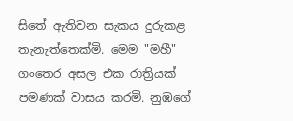සිතේ ඇතිවන සැකය දුරුකළ තැනැත්තෙක්මි. මෙම "මහී" ගංතෙර අසල එක රාත්‍රියක් පමණක් වාසය කරමි. නුඹගේ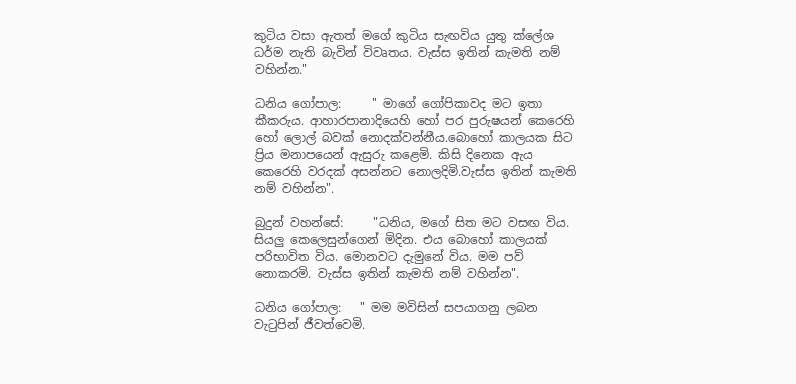කුටිය වසා ඇතත් මගේ කුටිය සැඟවිය යුතු ක්ලේශ ධර්ම නැති බැවින් විවෘතය. වැස්ස ඉතින් කැමති නම් වහින්න."

ධනිය ගෝපාල:     '' මාගේ ගෝපිකාවද මට ඉතා කීකරුය. ආහාරපානාදියෙහි හෝ පර පුරුෂයන් කෙරෙහි හෝ ලොල් බවක් නොදක්වන්නීය.බොහෝ කාලයක සිට ප්‍රිය මනාපයෙන් ඇසුරු කළෙමි. කිසි දිනෙක ඇය කෙරෙහි වරදක් අසන්නට නොලදිමි.වැස්ස ඉතින් කැමති නම් වහින්න".

බුදුන් වහන්සේ:     "ධනිය, මගේ සිත මට වසඟ විය. සියලු කෙලෙසුන්ගෙන් මිදින. එය බොහෝ කාලයක් පරිභාවිත විය. මොනවට දැමුනේ විය. මම පව් නොකරමි. වැස්ස ඉතින් කැමති නම් වහින්න".

ධනිය ගෝපාල:   " මම මවිසින් සපයාගනු ලබන වැටුපින් ජීවත්වෙමි.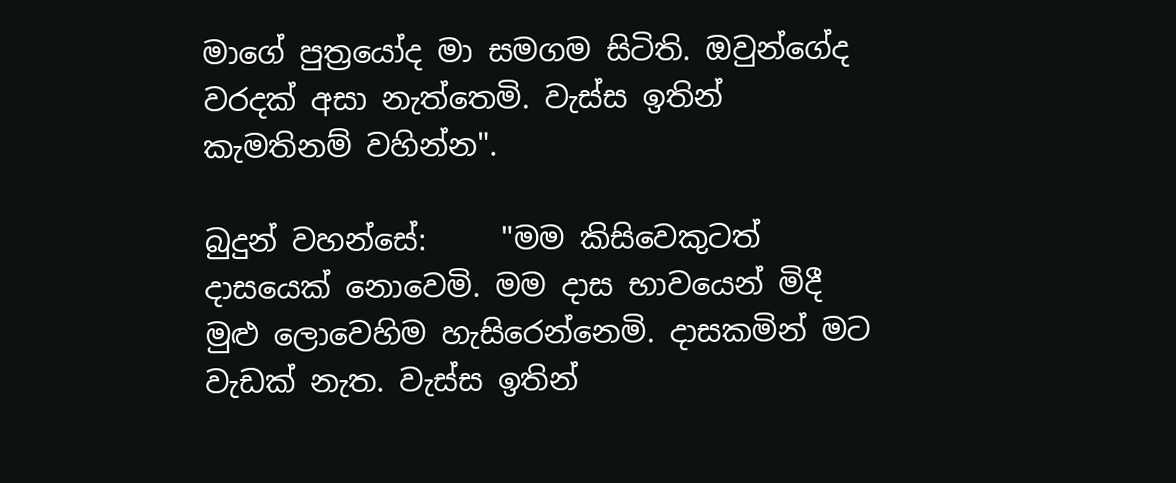මාගේ පුත්‍රයෝද මා සමගම සිටිති. ඔවුන්ගේද වරදක් අසා නැත්තෙමි. වැස්ස ඉතින් කැමතිනම් වහින්න".

බුදුන් වහන්සේ:     "මම කිසිවෙකුටත් දාසයෙක් නොවෙමි. මම දාස භාවයෙන් මිදී මුළු ලොවෙහිම හැසිරෙන්නෙමි. දාසකමින් මට වැඩක් නැත. වැස්ස ඉතින්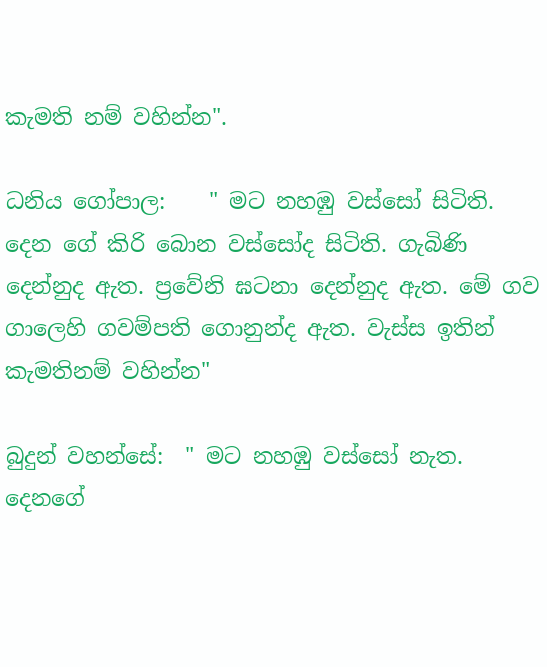කැමති නම් වහින්න".

ධනිය ගෝපාල:    " මට නහඹු වස්සෝ සිටිති. දෙන ගේ කිරි බොන වස්සෝද සිටිති. ගැබිණි දෙන්නුද ඇත. ප්‍රවේනි ඝටනා දෙන්නුද ඇත. මේ ගව ගාලෙහි ගවම්පති ගොනුන්ද ඇත. වැස්ස ඉතින් කැමතිනම් වහින්න"

බුදුන් වහන්සේ:  " මට නහඹු වස්සෝ නැත. දෙනගේ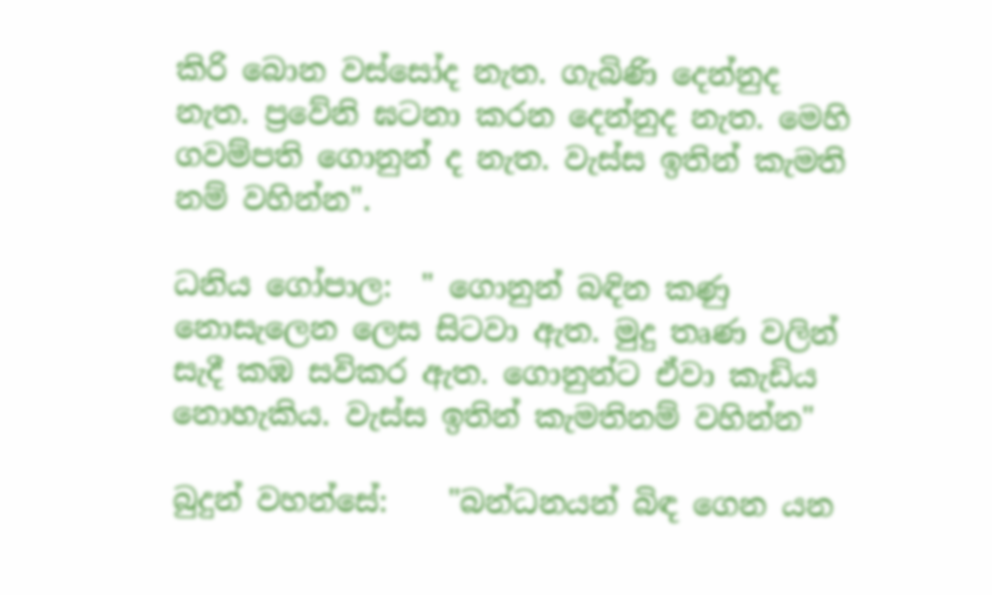කිරි බොන වස්සෝද නැත. ගැබිණි දෙන්නුද නැත. ප්‍රවේනි ඝටනා කරන දෙන්නුද නැත. මෙහි ගවම්පති ගොනුන් ද නැත. වැස්ස ඉතින් කැමති නම් වහින්න".

ධනිය ගෝපාල:  " ගොනුන් බඳින කණු නොසැලෙන ලෙස සිටවා ඇත. මුදු තෘණ වලින් සැදී කඹ සවිකර ඇත. ගොනුන්ට ඒවා කැඩිය නොහැකිය. වැස්ස ඉතින් කැමතිනම් වහින්න"

බුදුන් වහන්සේ:    "බන්ධනයන් බිඳ ගෙන යන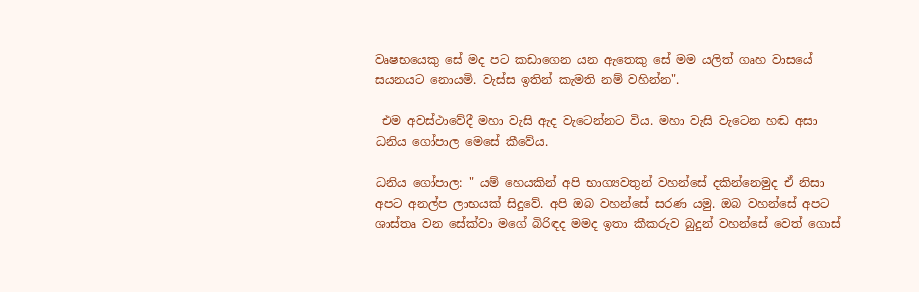වෘෂභයෙකු සේ මද පට කඩාගෙන යන ඇතෙකු සේ මම යලිත් ගෘහ වාසයේ සයනයට නොයමි. වැස්ස ඉතින් කැමති නම් වහින්න".

 එම අවස්ථාවේදී මහා වැසි ඇද වැටෙන්නට විය. මහා වැසි වැටෙන හඬ අසා ධනිය ගෝපාල මෙසේ කීවේය.

ධනිය ගෝපාල: " යම් හෙයකින් අපි භාග්‍යවතුන් වහන්සේ දකින්නෙමුද ඒ නිසා අපට අනල්ප ලාභයක් සිදුවේ. අපි ඔබ වහන්සේ සරණ යමු. ඔබ වහන්සේ අපට ශාස්තෘ වන සේක්වා මගේ බිරිඳද මමද ඉතා කීකරුව බුදුන් වහන්සේ වෙත් ගොස්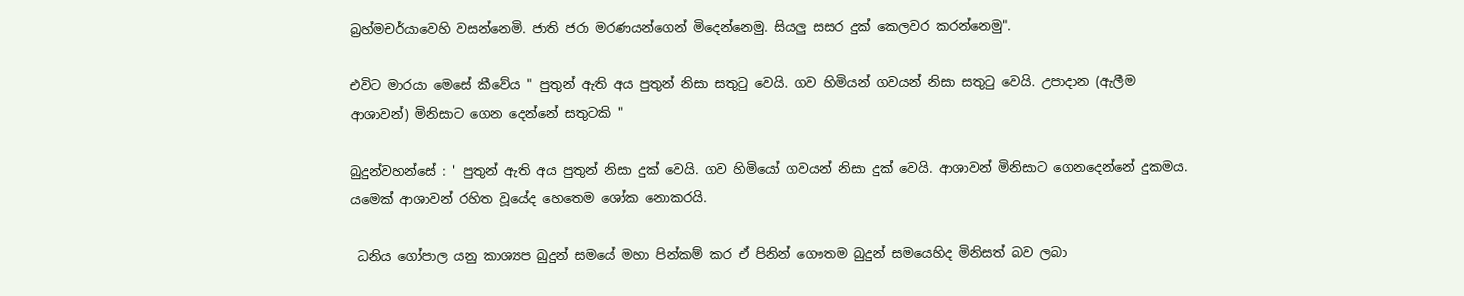බ්‍රහ්මචර්යාවෙහි වසන්නෙමි. ජාති ජරා මරණයන්ගෙන් මිදෙන්නෙමු. සියලු සසර දුක් කෙලවර කරන්නෙමු".

එවිට මාරයා මෙසේ කීවේය " පුතුන් ඇති අය පුතුන් නිසා සතුටු වෙයි. ගව හිමියන් ගවයන් නිසා සතුටු වෙයි. උපාදාන (ඇලීම ආශාවන්) මිනිසාට ගෙන දෙන්නේ සතුටකි "

බුදුන්වහන්සේ : ' පුතුන් ඇති අය පුතුන් නිසා දුක් වෙයි. ගව හිමියෝ ගවයන් නිසා දුක් වෙයි. ආශාවන් මිනිසාට ගෙනදෙන්නේ දුකමය. යමෙක් ආශාවන් රහිත වූයේද හෙතෙම ශෝක නොකරයි.

 ධනිය ගෝපාල යනු කාශ්‍යප බුදුන් සමයේ මහා පින්කම් කර ඒ පිනින් ගෞතම බුදුන් සමයෙහිද මිනිසත් බව ලබා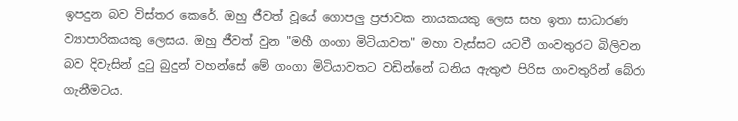ඉපදුන බව විස්තර කෙරේ. ඔහු ජීවත් වූයේ ගොපලු ප්‍රජාවක නායකයකු ලෙස සහ ඉතා සාධාරණ ව්‍යාපාරිකයකු ලෙසය. ඔහු ජීවත් වුන "මහී ගංගා මිටියාවත" මහා වැස්සට යටවී ගංවතුරට බිලිවන බව දිවැසින් දුටු බුදුන් වහන්සේ මේ ගංගා මිටියාවතට වඩින්නේ ධනිය ඇතුළු පිරිස ගංවතුරින් බේරා ගැනීමටය.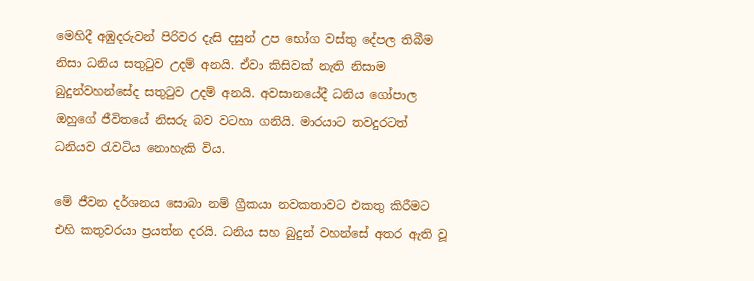මෙහිදී අඹුදරුවන් පිරිවර දැසි දසුන් උප භෝග වස්තු දේපල තිබීම නිසා ධනිය සතුටුව උදම් අනයි. ඒවා කිසිවක් නැති නිසාම බුදුන්වහන්සේද සතුටුව උදම් අනයි. අවසානයේදී ධනිය ගෝපාල ඔහුගේ ජීවිතයේ නිසරු බව වටහා ගනියි. මාරයාට තවදුරටත් ධනියව රැවටිය නොහැකි විය.

මේ ජීවන දර්ශනය සොබා නම් ග්‍රීකයා නවකතාවට එකතු කිරීමට එහි කතුවරයා ප්‍රයත්න දරයි. ධනිය සහ බුදුන් වහන්සේ අතර ඇති වූ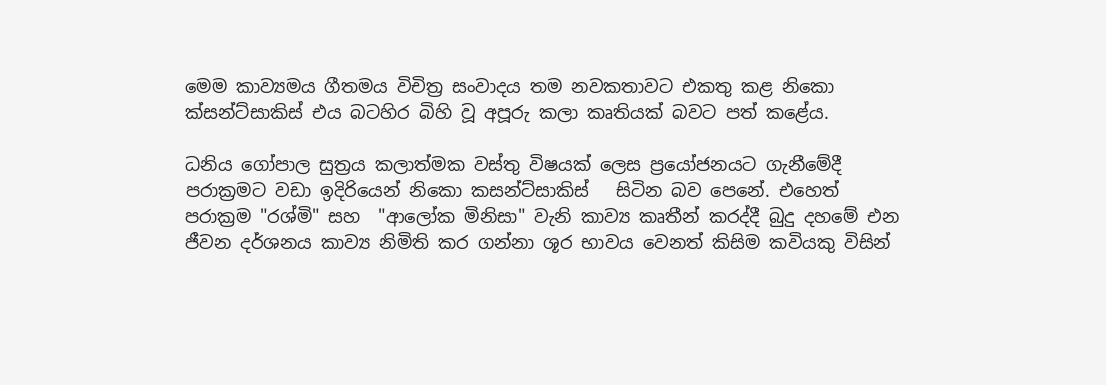මෙම කාව්‍යමය ගීතමය විචිත්‍ර සංවාදය තම නවකතාවට එකතු කළ නිකො ක්සන්ට්සාකිස් එය බටහිර බිහි වූ අපූරු කලා කෘතියක් බවට පත් කළේය.

ධනිය ගෝපාල සුත්‍රය කලාත්මක වස්තු විෂයක් ලෙස ප්‍රයෝජනයට ගැනීමේදී පරාක්‍රමට වඩා ඉදිරියෙන් නිකො කසන්ට්සාකිස්   සිටින බව පෙනේ. එහෙත් පරාක්‍රම "රශ්මි" සහ  "ආලෝක මිනිසා" වැනි කාව්‍ය කෘතීන් කරද්දී බුදු දහමේ එන ජීවන දර්ශනය කාව්‍ය නිමිති කර ගන්නා ශූර භාවය වෙනත් කිසිම කවියකු විසින්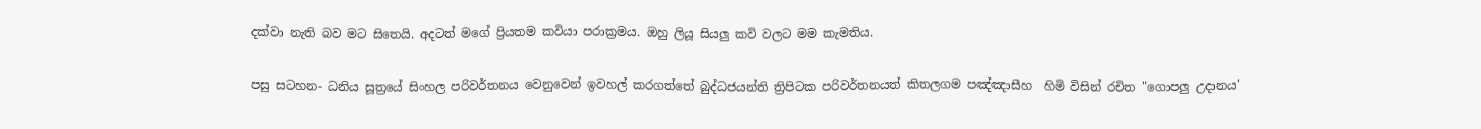දක්වා නැති බව මට සිතෙයි. අදටත් මගේ ප්‍රියතම කවියා පරාක්‍රමය. ඔහු ලියූ සියලු කවි වලට මම කැමතිය.

පසු සටහන- ධනිය සූත්‍රයේ සිංහල පරිවර්තනය වෙනුවෙන් ඉවහල් කරගත්තේ බුද්ධජයන්ති ත්‍රිපිටක පරිවර්තනයත් කිතලගම පඤ්ඤාසීහ  හිමි විසින් රචිත "ගොපලු උදානය'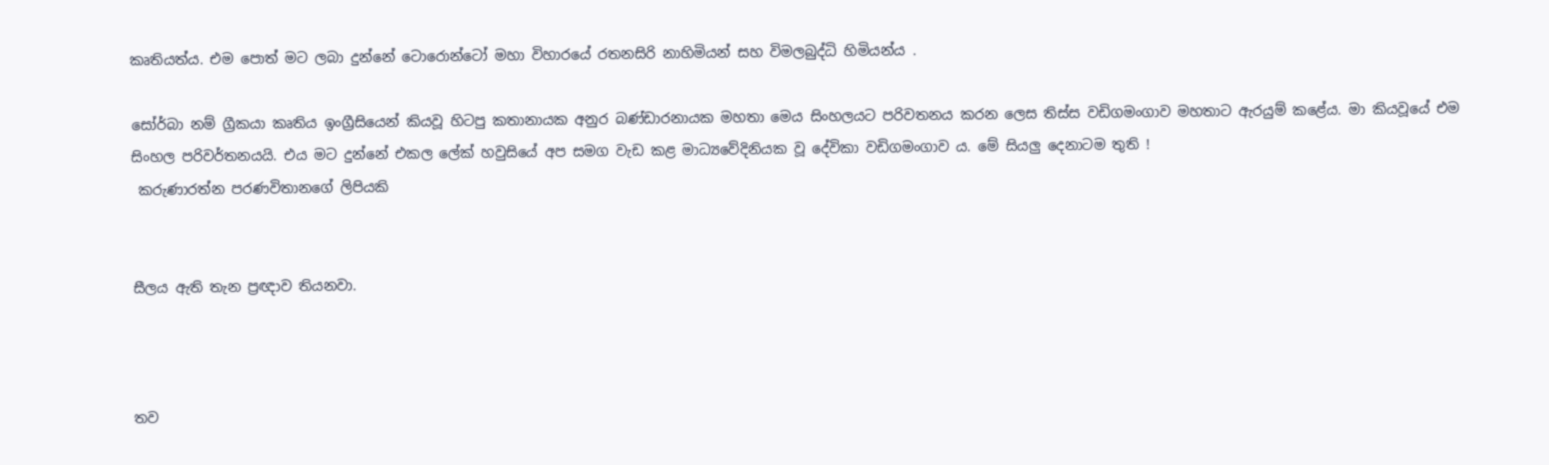කෘතියත්ය. එම පොත් මට ලබා දුන්නේ ටොරොන්ටෝ මහා විහාරයේ රතනසිරි නාහිමියන් සහ විමලබුද්ධි හිමියන්ය .

සෝර්බා නම් ග්‍රීකයා කෘතිය ඉංග්‍රීසියෙන් කියවූ හිටපු කතානායක අනුර බණ්ඩාරනායක මහතා මෙය සිංහලයට පරිවතනය කරන ලෙස තිස්ස වඩිගමංගාව මහතාට ඇරයුම් කළේය. මා කියවූයේ එම සිංහල පරිවර්තනයයි. එය මට දුන්නේ එකල ලේක් හවුසියේ අප සමග වැඩ කළ මාධ්‍යවේදිනියක වූ දේවිකා වඩිගමංගාව ය. මේ සියලු දෙනාටම තුති !
 කරුණාරත්න පරණවිතානගේ ලිපියකි


සීලය ඇති තැන ප්‍රඥාව තියනවා.



තව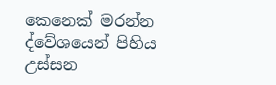කෙනෙක් මරන්න
ද්වේශයෙන් පිහිය උස්සන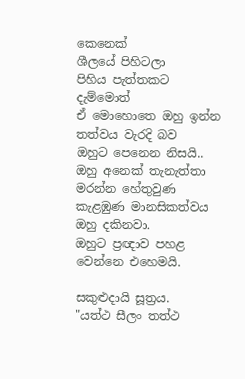කෙනෙක්
ශීලයේ පිහිටලා
පිහිය පැත්තකට දැම්මොත්
ඒ මොහොතෙ ඔහු ඉන්න තත්වය වැරදි බව
ඔහුට පෙනෙන නිසයි..
ඔහු අනෙක් තැනැත්තා මරන්න හේතුවුණ
කැළඹුණ මානසිකත්වය ඔහු දකිනවා.
ඔහුට ප්‍රඥාව පහළ වෙන්නෙ එහෙමයි.

සකුළුදායි සූත්‍රය.
"යත්ථ සීලං තත්ථ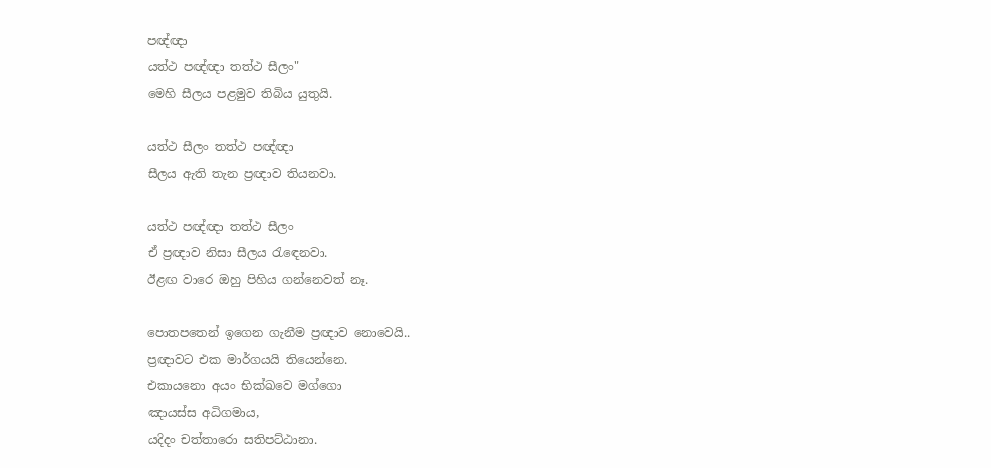පඥ්ඥා
යත්ථ පඥ්ඥා තත්ථ සීලං"
මෙහි සීලය පළමුව තිබිය යුතුයි.

යත්ථ සීලං තත්ථ පඥ්ඥා
සීලය ඇති තැන ප්‍රඥාව තියනවා.

යත්ථ පඥ්ඥා තත්ථ සීලං
ඒ ප්‍රඥාව නිසා සීලය රැඳෙනවා.
ඊළඟ වාරෙ ඔහු පිහිය ගන්නෙවත් නෑ.

පොතපතෙන් ඉගෙන ගැනීම ප්‍රඥාව නොවෙයි..
ප්‍රඥාවට එක මාර්ගයයි තියෙන්නෙ.
එකායනො අයං භික්‌ඛවෙ මග්‌ගො
ඤායස්‌ස අධිගමාය,
යදිදං චත්‌තාරො සතිපට්‌ඨානා.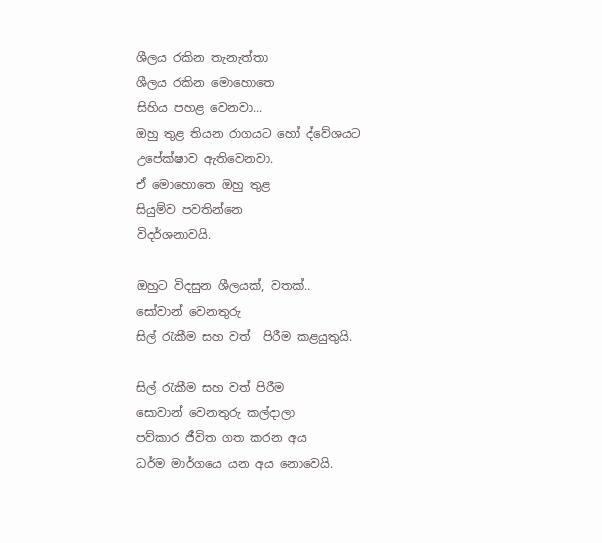ශීලය රකින තැනැත්තා
ශීලය රකින මොහොතෙ
සිහිය පහළ වෙනවා...
ඔහු තුළ තියන රාගයට හෝ ද්වේශයට
උපේක්ෂාව ඇතිවෙනවා.
ඒ මොහොතෙ ඔහු තුළ
සියුම්ව පවතින්නෙ
විදර්ශනාවයි.

ඔහුට විදසුන ශීලයක්, වතක්..
සෝවාන් වෙනතුරු
සිල් රැකීම සහ වත්  පිරීම කළයුතුයි.

සිල් රැකීම සහ වත් පිරීම
සොවාන් වෙනතුරු කල්දාලා
පව්කාර ජීවිත ගත කරන අය
ධර්ම මාර්ගයෙ යන අය නොවෙයි.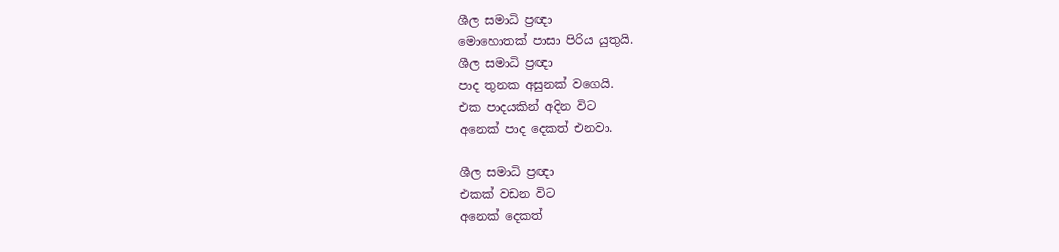ශීල සමාධි ප්‍රඥා
මොහොතක් පාසා පිරිය යුතුයි.
ශීල සමාධි ප්‍රඥා
පාද තුනක අසුනක් වගෙයි.
එක පාදයකින් අදින විට
අනෙක් පාද දෙකත් එනවා.

ශීල සමාධි ප්‍රඥා
එකක් වඩන විට
අනෙක් දෙකත්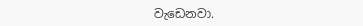වැඩෙනවා.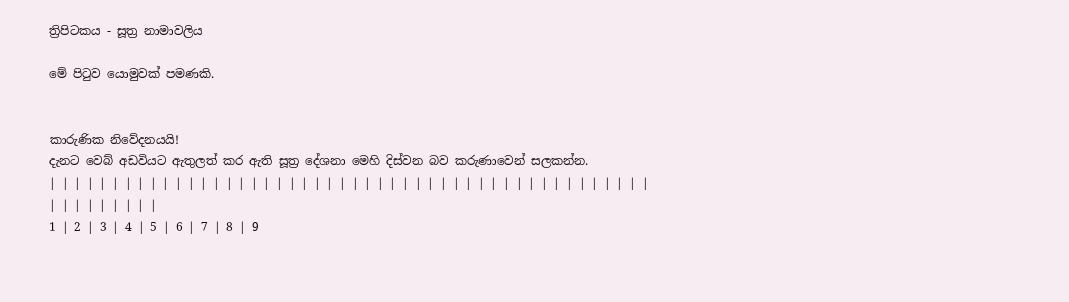ත්‍රිපිටකය - සූත්‍ර නාමාවලිය

මේ පිටුව යොමුවක් පමණකි.


කාරුණික නිවේදනයයි!
දැනට වෙබ් අඩවියට ඇතුලත් කර ඇති සූත්‍ර දේශනා මෙහි දිස්වන බව කරුණාවෙන් සලකන්න.
| | | | | | | | | | | | | | | | | | | | | | | | | | | | | | | | | | | | | | | | | | | | | | | | | | | | | | | | |
1 | 2 | 3 | 4 | 5 | 6 | 7 | 8 | 9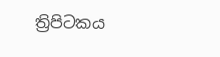ත්‍රිපිටකය